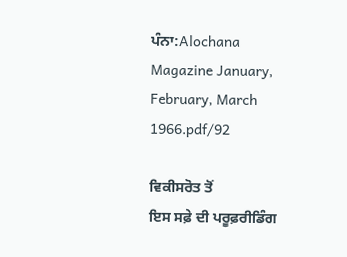ਪੰਨਾ:Alochana Magazine January, February, March 1966.pdf/92

ਵਿਕੀਸਰੋਤ ਤੋਂ
ਇਸ ਸਫ਼ੇ ਦੀ ਪਰੂਫ਼ਰੀਡਿੰਗ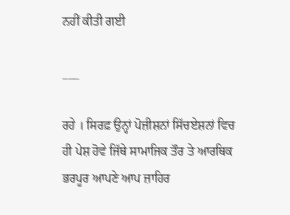ਨਹੀਂ ਕੀਤੀ ਗਈ

___

ਰਹੇ । ਸਿਰਫ਼ ਉਨ੍ਹਾਂ ਪੋਜ਼ੀਸ਼ਨਾਂ ਸਿੱਚਏਸ਼ਨਾਂ ਵਿਚ ਹੀ ਪੇਸ਼ ਹੋਵੇ ਜਿੱਥੇ ਸਾਮਾਜਿਕ ਤੌਰ ਤੇ ਆਰਥਿਕ ਭਰਪੂਰ ਆਪਣੇ ਆਪ ਜ਼ਾਹਿਰ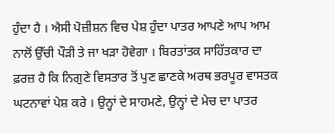ਹੁੰਦਾ ਹੈ । ਐਸੀ ਪੋਜ਼ੀਸ਼ਨ ਵਿਚ ਪੇਸ਼ ਹੁੰਦਾ ਪਾਤਰ ਆਪਣੇ ਆਪ ਆਮ ਨਾਲੋਂ ਉੱਚੀ ਪੌੜੀ ਤੇ ਜਾ ਖੜਾ ਹੋਵੇਗਾ । ਬਿਰਤਾਂਤਕ ਸਾਹਿੱਤਕਾਰ ਦਾ ਫ਼ਰਜ਼ ਹੈ ਕਿ ਨਿਗੁਣੇ ਵਿਸਤਾਰ ਤੋਂ ਪੁਣ ਛਾਣਕੇ ਅਰਥ ਭਰਪੂਰ ਵਾਸਤਕ ਘਟਨਾਵਾਂ ਪੇਸ਼ ਕਰੇ । ਉਨ੍ਹਾਂ ਦੇ ਸਾਹਮਣੇ, ਉਨ੍ਹਾਂ ਦੇ ਮੇਚ ਦਾ ਪਾਤਰ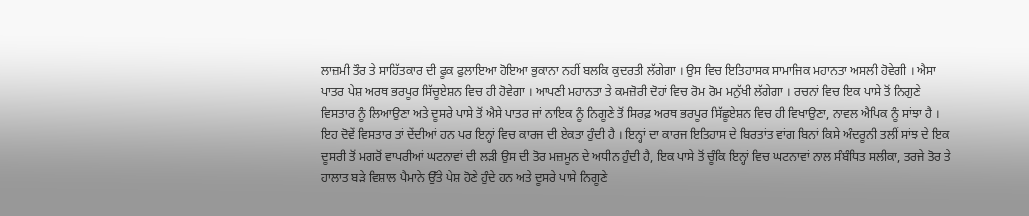ਲਾਜ਼ਮੀ ਤੌਰ ਤੇ ਸਾਹਿੱਤਕਾਰ ਦੀ ਫੂਕ ਫੁਲਾਇਆ ਹੋਇਆ ਭੁਕਾਨਾ ਨਹੀਂ ਬਲਕਿ ਕੁਦਰਤੀ ਲੱਗੇਗਾ । ਉਸ ਵਿਚ ਇਤਿਹਾਸਕ ਸਾਮਾਜਿਕ ਮਹਾਨਤਾ ਅਸਲੀ ਹੋਵੇਗੀ । ਐਸਾ ਪਾਤਰ ਪੇਸ਼ ਅਰਥ ਭਰਪੂਰ ਸਿੱਚੂਏਸ਼ਨ ਵਿਚ ਹੀ ਹੋਵੇਗਾ । ਆਪਣੀ ਮਹਾਨਤਾ ਤੇ ਕਮਜ਼ੋਰੀ ਦੋਹਾਂ ਵਿਚ ਰੋਮ ਰੋਮ ਮਨੁੱਖੀ ਲੱਗੇਗਾ । ਰਚਨਾਂ ਵਿਚ ਇਕ ਪਾਸੇ ਤੋਂ ਨਿਗੁਣੇ ਵਿਸਤਾਰ ਨੂੰ ਲਿਆਉਣਾ ਅਤੇ ਦੂਸਰੇ ਪਾਸੇ ਤੋਂ ਐਸੇ ਪਾਤਰ ਜਾਂ ਨਾਇਕ ਨੂੰ ਨਿਗੂਣੇ ਤੋਂ ਸਿਰਫ਼ ਅਰਥ ਭਰਪੂਰ ਸਿੱਛੂਏਸ਼ਨ ਵਿਚ ਹੀ ਵਿਖਾਉਣਾ, ਨਾਵਲ ਐਪਿਕ ਨੂੰ ਸਾਂਝਾ ਹੈ । ਇਹ ਦੋਵੇਂ ਵਿਸਤਾਰ ਤਾਂ ਦੇਂਦੀਆਂ ਹਨ ਪਰ ਇਨ੍ਹਾਂ ਵਿਚ ਕਾਰਜ ਦੀ ਏਕਤਾ ਹੁੰਦੀ ਹੈ । ਇਨ੍ਹਾਂ ਦਾ ਕਾਰਜ ਇਤਿਹਾਸ ਦੇ ਬਿਰਤਾਂਤ ਵਾਂਗ ਬਿਨਾਂ ਕਿਸੇ ਅੰਦਰੂਨੀ ਤਲੀਂ ਸਾਂਝ ਦੇ ਇਕ ਦੂਸਰੀ ਤੋਂ ਮਗਰੋਂ ਵਾਪਰੀਆਂ ਘਟਨਾਵਾਂ ਦੀ ਲੜੀ ਉਸ ਦੀ ਤੋਰ ਮਜ਼ਮੂਨ ਦੇ ਅਧੀਨ ਹੁੰਦੀ ਹੈ, ਇਕ ਪਾਸੇ ਤੋਂ ਚੂੰਕਿ ਇਨ੍ਹਾਂ ਵਿਚ ਘਟਨਾਵਾਂ ਨਾਲ ਸੰਬੰਧਿਤ ਸਲੀਕਾ, ਤਰਜੇ ਤੋਰ ਤੇ ਹਾਲਾਤ ਬੜੇ ਵਿਸ਼ਾਲ ਪੈਮਾਨੇ ਉੱਤੇ ਪੇਸ਼ ਹੋਣੇ ਹੁੰਦੇ ਹਨ ਅਤੇ ਦੂਸਰੇ ਪਾਸੇ ਨਿਗੂਣੇ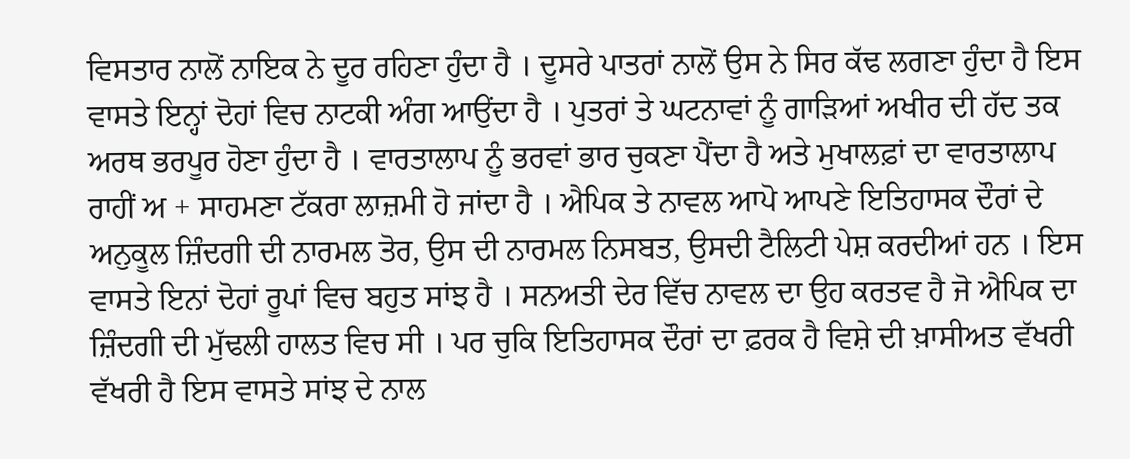ਵਿਸਤਾਰ ਨਾਲੋਂ ਨਾਇਕ ਨੇ ਦੂਰ ਰਹਿਣਾ ਹੁੰਦਾ ਹੈ । ਦੂਸਰੇ ਪਾਤਰਾਂ ਨਾਲੋਂ ਉਸ ਨੇ ਸਿਰ ਕੱਢ ਲਗਣਾ ਹੁੰਦਾ ਹੈ ਇਸ ਵਾਸਤੇ ਇਨ੍ਹਾਂ ਦੋਹਾਂ ਵਿਚ ਨਾਟਕੀ ਅੰਗ ਆਉਂਦਾ ਹੈ । ਪੁਤਰਾਂ ਤੇ ਘਟਨਾਵਾਂ ਨੂੰ ਗਾੜਿਆਂ ਅਖੀਰ ਦੀ ਹੱਦ ਤਕ ਅਰਥ ਭਰਪੂਰ ਹੋਣਾ ਹੁੰਦਾ ਹੈ । ਵਾਰਤਾਲਾਪ ਨੂੰ ਭਰਵਾਂ ਭਾਰ ਚੁਕਣਾ ਪੈਂਦਾ ਹੈ ਅਤੇ ਮੁਖਾਲਫ਼ਾਂ ਦਾ ਵਾਰਤਾਲਾਪ ਰਾਹੀਂ ਅ + ਸਾਹਮਣਾ ਟੱਕਰਾ ਲਾਜ਼ਮੀ ਹੋ ਜਾਂਦਾ ਹੈ । ਐਪਿਕ ਤੇ ਨਾਵਲ ਆਪੋ ਆਪਣੇ ਇਤਿਹਾਸਕ ਦੌਰਾਂ ਦੇ ਅਨੁਕੂਲ ਜ਼ਿੰਦਗੀ ਦੀ ਨਾਰਮਲ ਤੋਰ, ਉਸ ਦੀ ਨਾਰਮਲ ਨਿਸਬਤ, ਉਸਦੀ ਟੈਲਿਟੀ ਪੇਸ਼ ਕਰਦੀਆਂ ਹਨ । ਇਸ ਵਾਸਤੇ ਇਨਾਂ ਦੋਹਾਂ ਰੂਪਾਂ ਵਿਚ ਬਹੁਤ ਸਾਂਝ ਹੈ । ਸਨਅਤੀ ਦੇਰ ਵਿੱਚ ਨਾਵਲ ਦਾ ਉਹ ਕਰਤਵ ਹੈ ਜੋ ਐਪਿਕ ਦਾ ਜ਼ਿੰਦਗੀ ਦੀ ਮੁੱਢਲੀ ਹਾਲਤ ਵਿਚ ਸੀ । ਪਰ ਚੁਕਿ ਇਤਿਹਾਸਕ ਦੌਰਾਂ ਦਾ ਫ਼ਰਕ ਹੈ ਵਿਸ਼ੇ ਦੀ ਖ਼ਾਸੀਅਤ ਵੱਖਰੀ ਵੱਖਰੀ ਹੈ ਇਸ ਵਾਸਤੇ ਸਾਂਝ ਦੇ ਨਾਲ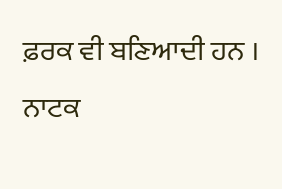ਫ਼ਰਕ ਵੀ ਬਣਿਆਦੀ ਹਨ । ਨਾਟਕ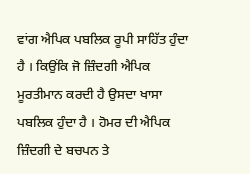ਵਾਂਗ ਐਪਿਕ ਪਬਲਿਕ ਰੂਪੀ ਸਾਹਿੱਤ ਹੁੰਦਾ ਹੈ । ਕਿਉਂਕਿ ਜੋ ਜ਼ਿੰਦਗੀ ਐਪਿਕ ਮੂਰਤੀਮਾਨ ਕਰਦੀ ਹੈ ਉਸਦਾ ਖਾਸਾ ਪਬਲਿਕ ਹੁੰਦਾ ਹੈ । ਹੋਮਰ ਦੀ ਐਪਿਕ ਜ਼ਿੰਦਗੀ ਦੇ ਬਚਪਨ ਤੇ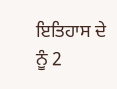ਇਤਿਹਾਸ ਦੇ ਨੂੰ 2